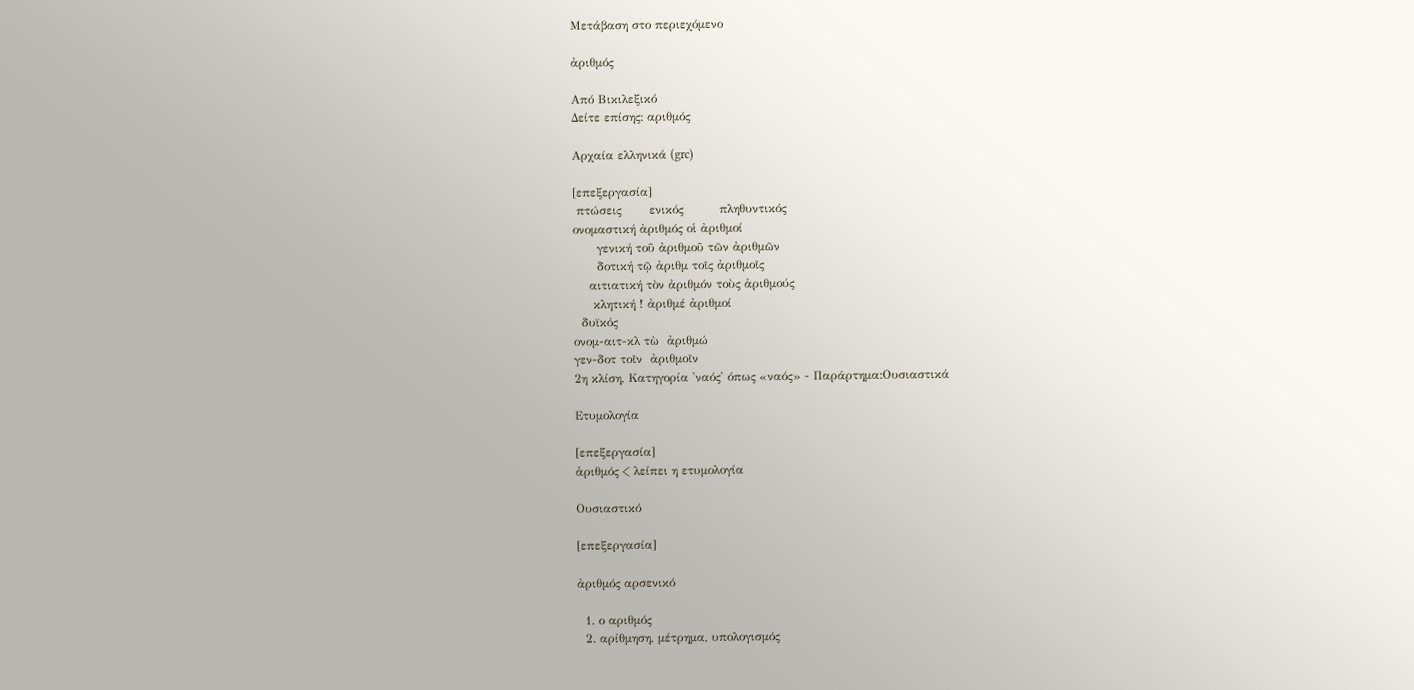Μετάβαση στο περιεχόμενο

ἀριθμός

Από Βικιλεξικό
Δείτε επίσης: αριθμός

Αρχαία ελληνικά (grc)

[επεξεργασία]
 πτώσεις       ενικός         πληθυντικός
ονομαστική ἀριθμός οἱ ἀριθμοί
      γενική τοῦ ἀριθμοῦ τῶν ἀριθμῶν
      δοτική τῷ ἀριθμ τοῖς ἀριθμοῖς
    αιτιατική τὸν ἀριθμόν τοὺς ἀριθμούς
     κλητική ! ἀριθμέ ἀριθμοί
  δυϊκός
ονομ-αιτ-κλ τὼ  ἀριθμώ
γεν-δοτ τοῖν  ἀριθμοῖν
2η κλίση, Κατηγορία 'ναός' όπως «ναός» - Παράρτημα:Ουσιαστικά

Ετυμολογία

[επεξεργασία]
ἀριθμός < λείπει η ετυμολογία

Ουσιαστικό

[επεξεργασία]

ἀριθμός αρσενικό

  1. ο αριθμός
  2. αρίθμηση, μέτρημα, υπολογισμός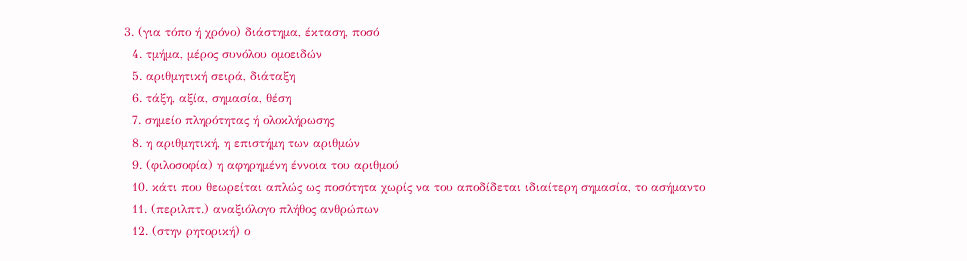3. (για τόπο ή χρόνο) διάστημα, έκταση, ποσό
  4. τμήμα, μέρος συνόλου ομοειδών
  5. αριθμητική σειρά, διάταξη
  6. τάξη, αξία, σημασία, θέση
  7. σημείο πληρότητας ή ολοκλήρωσης
  8. η αριθμητική, η επιστήμη των αριθμών
  9. (φιλοσοφία) η αφηρημένη έννοια του αριθμού
  10. κάτι που θεωρείται απλώς ως ποσότητα χωρίς να του αποδίδεται ιδιαίτερη σημασία, το ασήμαντο
  11. (περιλπτ.) αναξιόλογο πλήθος ανθρώπων
  12. (στην ρητορική) ο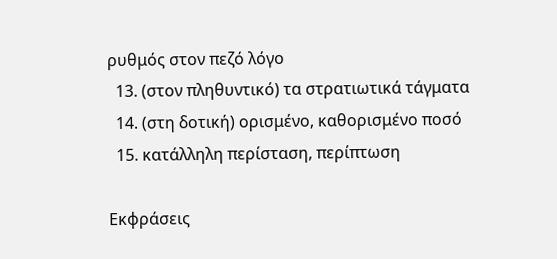ρυθμός στον πεζό λόγο
  13. (στον πληθυντικό) τα στρατιωτικά τάγματα
  14. (στη δοτική) ορισμένο, καθορισμένο ποσό
  15. κατάλληλη περίσταση, περίπτωση

Εκφράσεις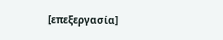[επεξεργασία]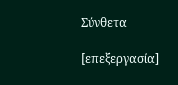Σύνθετα

[επεξεργασία]